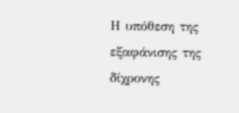Η υπόθεση της εξαφάνισης της δίχρονης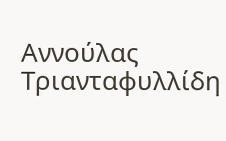Αννούλας Τριανταφυλλίδη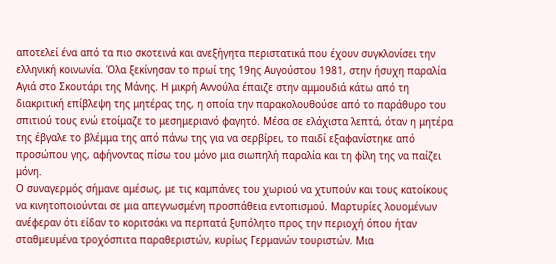αποτελεί ένα από τα πιο σκοτεινά και ανεξήγητα περιστατικά που έχουν συγκλονίσει την ελληνική κοινωνία. Όλα ξεκίνησαν το πρωί της 19ης Αυγούστου 1981, στην ήσυχη παραλία Αγιά στο Σκουτάρι της Μάνης. Η μικρή Αννούλα έπαιζε στην αμμουδιά κάτω από τη διακριτική επίβλεψη της μητέρας της, η οποία την παρακολουθούσε από το παράθυρο του σπιτιού τους ενώ ετοίμαζε το μεσημεριανό φαγητό. Μέσα σε ελάχιστα λεπτά, όταν η μητέρα της έβγαλε το βλέμμα της από πάνω της για να σερβίρει, το παιδί εξαφανίστηκε από προσώπου γης, αφήνοντας πίσω του μόνο μια σιωπηλή παραλία και τη φίλη της να παίζει μόνη.
Ο συναγερμός σήμανε αμέσως, με τις καμπάνες του χωριού να χτυπούν και τους κατοίκους να κινητοποιούνται σε μια απεγνωσμένη προσπάθεια εντοπισμού. Μαρτυρίες λουομένων ανέφεραν ότι είδαν το κοριτσάκι να περπατά ξυπόλητο προς την περιοχή όπου ήταν σταθμευμένα τροχόσπιτα παραθεριστών, κυρίως Γερμανών τουριστών. Μια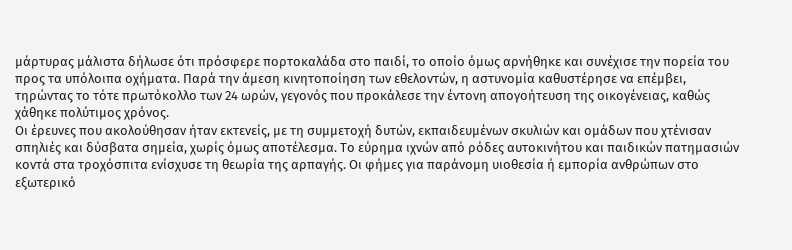μάρτυρας μάλιστα δήλωσε ότι πρόσφερε πορτοκαλάδα στο παιδί, το οποίο όμως αρνήθηκε και συνέχισε την πορεία του προς τα υπόλοιπα οχήματα. Παρά την άμεση κινητοποίηση των εθελοντών, η αστυνομία καθυστέρησε να επέμβει, τηρώντας το τότε πρωτόκολλο των 24 ωρών, γεγονός που προκάλεσε την έντονη απογοήτευση της οικογένειας, καθώς χάθηκε πολύτιμος χρόνος.
Οι έρευνες που ακολούθησαν ήταν εκτενείς, με τη συμμετοχή δυτών, εκπαιδευμένων σκυλιών και ομάδων που χτένισαν σπηλιές και δύσβατα σημεία, χωρίς όμως αποτέλεσμα. Το εύρημα ιχνών από ρόδες αυτοκινήτου και παιδικών πατημασιών κοντά στα τροχόσπιτα ενίσχυσε τη θεωρία της αρπαγής. Οι φήμες για παράνομη υιοθεσία ή εμπορία ανθρώπων στο εξωτερικό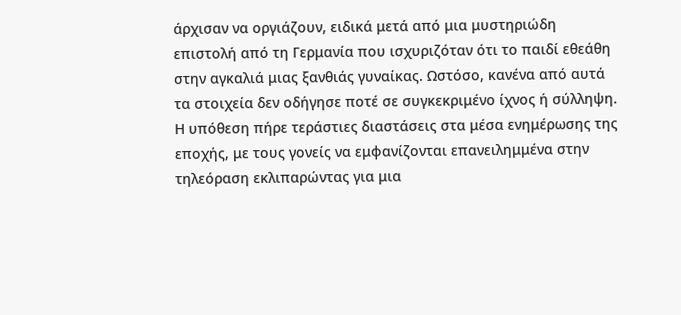άρχισαν να οργιάζουν, ειδικά μετά από μια μυστηριώδη επιστολή από τη Γερμανία που ισχυριζόταν ότι το παιδί εθεάθη στην αγκαλιά μιας ξανθιάς γυναίκας. Ωστόσο, κανένα από αυτά τα στοιχεία δεν οδήγησε ποτέ σε συγκεκριμένο ίχνος ή σύλληψη.
Η υπόθεση πήρε τεράστιες διαστάσεις στα μέσα ενημέρωσης της εποχής, με τους γονείς να εμφανίζονται επανειλημμένα στην τηλεόραση εκλιπαρώντας για μια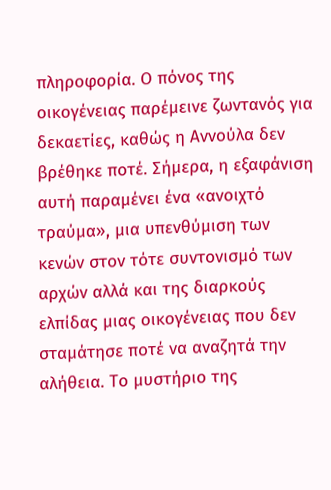πληροφορία. Ο πόνος της οικογένειας παρέμεινε ζωντανός για δεκαετίες, καθώς η Αννούλα δεν βρέθηκε ποτέ. Σήμερα, η εξαφάνιση αυτή παραμένει ένα «ανοιχτό τραύμα», μια υπενθύμιση των κενών στον τότε συντονισμό των αρχών αλλά και της διαρκούς ελπίδας μιας οικογένειας που δεν σταμάτησε ποτέ να αναζητά την αλήθεια. Το μυστήριο της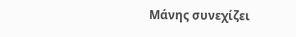Μάνης συνεχίζει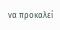να προκαλεί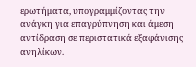ερωτήματα, υπογραμμίζοντας την ανάγκη για επαγρύπνηση και άμεση αντίδραση σε περιστατικά εξαφάνισης ανηλίκων.